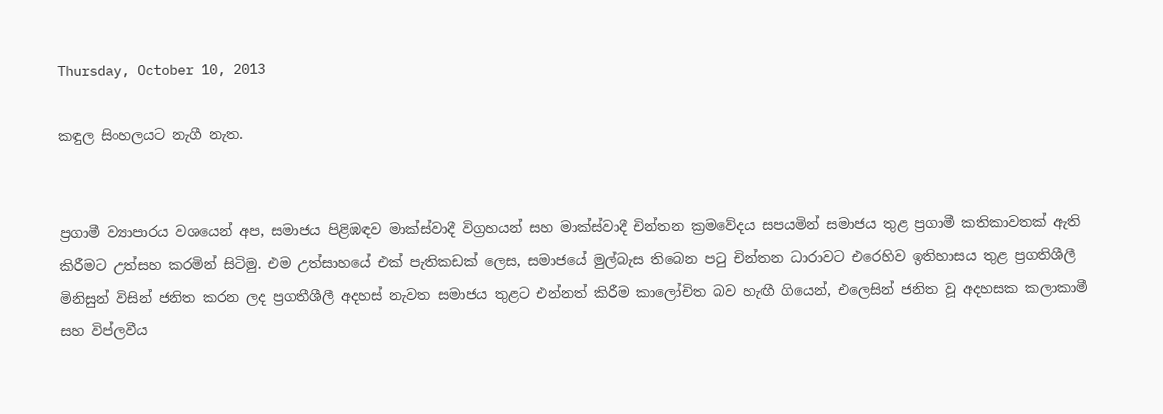Thursday, October 10, 2013

කඳුල සිංහලයට නැගී නැත.


ප්‍රගාමී ව්‍යාපාරය වශයෙන් අප, සමාජය පිළිඹඳව මාක්ස්වාදී විග්‍රහයන් සහ මාක්ස්වාදී චින්තන ක්‍රමවේදය සපයමින් සමාජය තුළ ප්‍රගාමී කතිකාවතක් ඇති කිරීමට උත්සහ කරමින් සිටිමු. එම උත්සාහයේ එක් පැතිකඩක් ලෙස, සමාජයේ මුල්බැස තිබෙන පටු චින්තන ධාරාවට එරෙහිව ඉතිහාසය තුළ ප්‍රගතිශීලී මිනිසුන් විසින් ජනිත කරන ලද ප්‍රගතීශීලී අදහස් නැවත සමාජය තුළට එන්නත් කිරීම කාලෝචිත බව හැඟී ගියෙන්, එලෙසින් ජනිත වූ අදහසක කලාකාමී සහ විප්ලවීය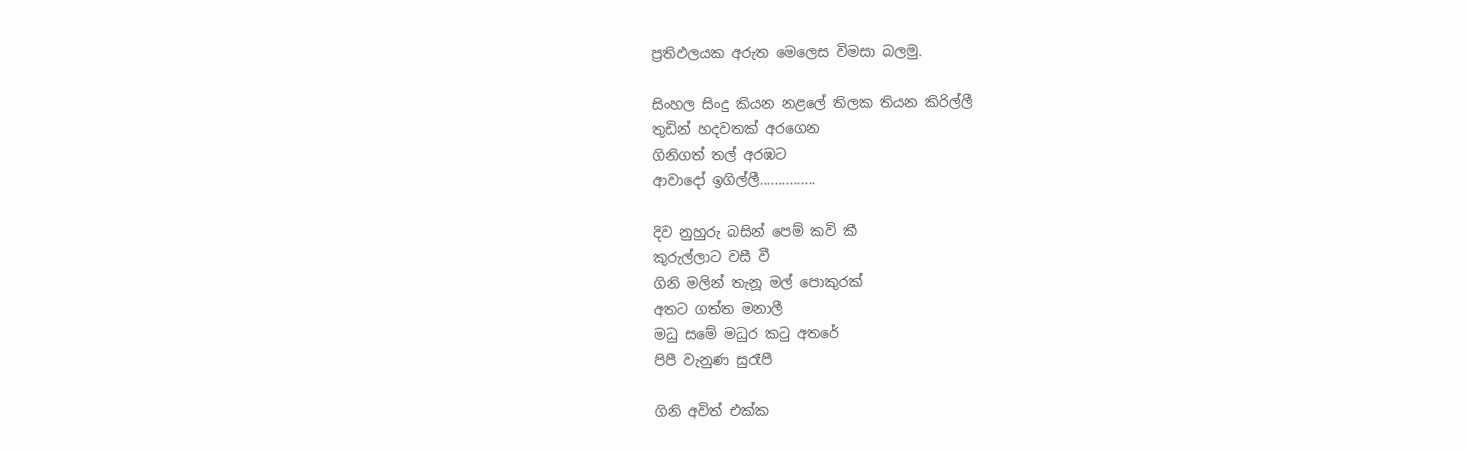ප්‍රතිඵලයක අරුත මෙලෙස විමසා බලමු.

සිංහල සිංදු කියන නළලේ තිලක තියන කිරිල්ලී
තුඩින් හදවතක් අරගෙන
ගිනිගත් තල් අරඹට
ආවාදෝ ඉගිල්ලී...............

දිව නුහුරු බසින් පෙම් කවි කී
කුරුල්ලාට වසී වී
ගිනි මලින් තැනූ මල් පොකුරක්
අතට ගත්ත මනාලී
මධු සමේ මධුර කටු අතරේ
පිපී වැනුණ සුරෑපී

ගිනි අවිත් එක්ක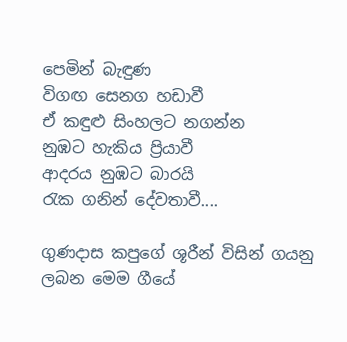පෙමින් බැඳුණ
විගඟ සෙනග හඩාවී
ඒ කඳුළු සිංහලට නගන්න
නුඹට හැකිය ප්‍රියාවී
ආදරය නුඹට බාරයි
රැක ගනින් දේවතාවී....

ගුණදාස කපුගේ ශූරීන් විසින් ගයනු ලබන මෙම ගීයේ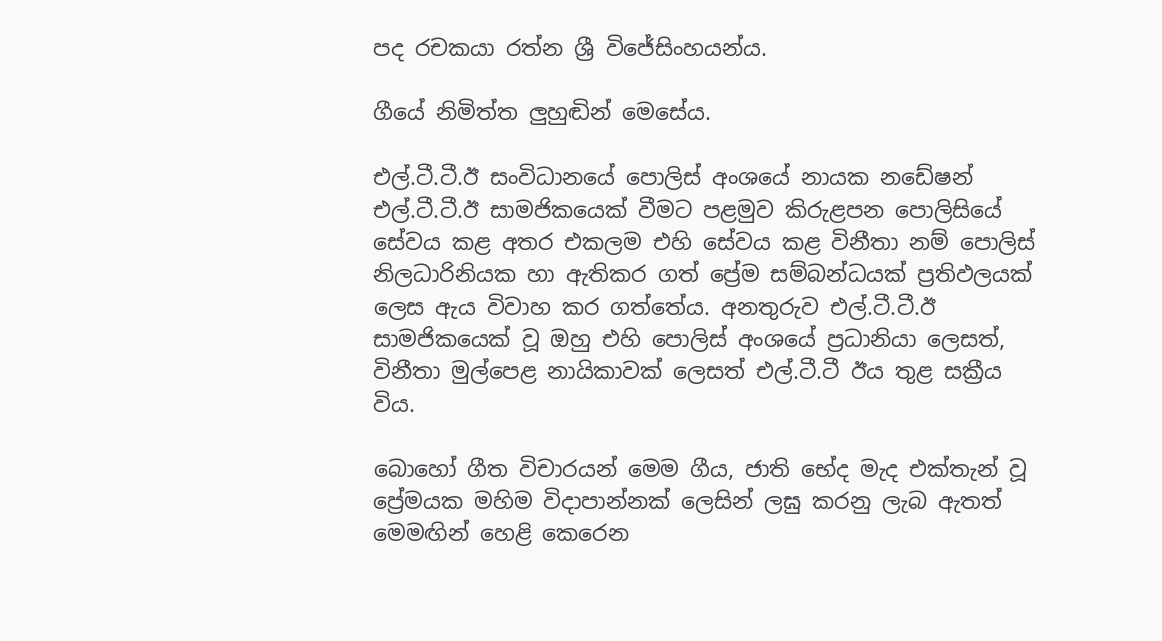පද රචකයා රත්න ශ්‍රී විජේසිංහයන්ය.

ගීයේ නිමිත්ත ලුහුඬින් මෙසේය.

එල්.ටී.ටී.ඊ සංවිධානයේ පොලිස් අංශයේ නායක නඩේෂන් එල්.ටී.ටී.ඊ සාමජිකයෙක් වීමට පළමුව කිරුළපන පොලිසියේ සේවය කළ අතර එකලම එහි සේවය කළ විනීතා නම් පොලිස් නිලධාරිනියක හා ඇතිකර ගත් ප්‍රේම සම්බන්ධයක් ප්‍රතිඵලයක් ලෙස ඇය විවාහ කර ගත්තේය. අනතුරුව එල්.ටී.ටී.ඊ සාමජිකයෙක් වූ ඔහු එහි පොලිස් අංශයේ ප්‍රධානියා ලෙසත්, විනීතා මුල්පෙළ නායිකාවක් ලෙසත් එල්.ටී.ටී ඊය තුළ සක්‍රීය විය.

බොහෝ ගීත විචාරයන් මෙම ගීය, ජාති භේද මැද එක්තැන් වූ ප්‍රේමයක මහිම විදාපාන්නක් ලෙසින් ලඝු කරනු ලැබ ඇතත් මෙමඟින් හෙළි කෙරෙන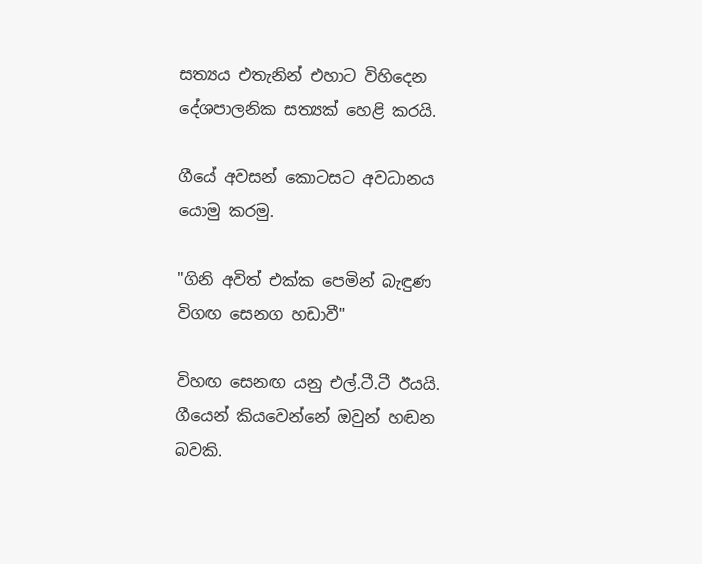සත්‍යය එතැනින් එහාට විහිදෙන දේශපාලනික සත්‍යක් හෙළි කරයි.

ගීයේ අවසන් කොටසට අවධානය යොමු කරමු.

"ගිනි අවිත් එක්ක පෙමින් බැඳුණ විගඟ සෙනග හඩාවී"

විහඟ සෙනඟ යනු එල්.ටී.ටී ඊයයි. ගීයෙන් කියවෙන්නේ ඔවුන් හඬන බවකි.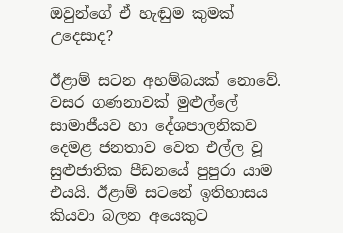ඔවුන්ගේ ඒ හැඬුම කුමක් උදෙසාද?

ඊළාම් සටන අහම්බයක් නොවේ. වසර ගණනාවක් මුළුල්ලේ සාමාජීයව හා දේශපාලනිකව දෙමළ ජනතාව වෙත එල්ල වූ සුළුජාතික පීඩනයේ පුපුරා යාම එයයි. ඊළාම් සටනේ ඉතිහාසය කියවා බලන අයෙකුට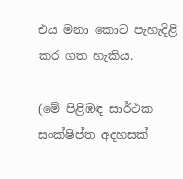එය මනා කොට පැහැදිළි කර ගත හැකිය.

(මේ පිළිඹඳ සාර්ථක සංක්ෂිප්ත අදහසක්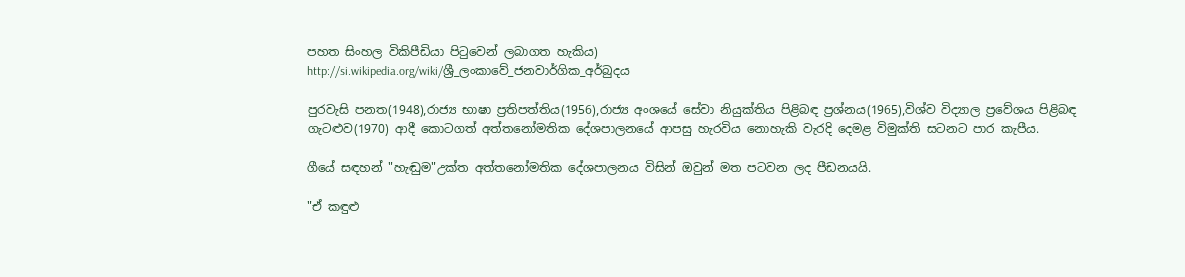පහත සිංහල විකිපීඩියා පිටුවෙන් ලබාගත හැකිය)
http://si.wikipedia.org/wiki/ශ්‍රී_ලංකාවේ_ජනවාර්ගික_අර්බුදය

පුරවැසි පනත(1948),රාජ්‍ය භාෂා ප්‍රතිපත්තිය(1956),රාජ්‍ය අංශයේ සේවා නියුක්තිය පිළිබඳ ප්‍රශ්නය(1965),විශ්ව විද්‍යාල ප්‍රවේශය පිළිබඳ ගැටළුව(1970) ආදී කොටගත් අත්තනෝමතික දේශපාලනයේ ආපසු හැරවිය නොහැකි වැරදි දෙමළ විමුක්ති සටනට පාර කැපීය.

ගීයේ සඳහන් "හැඬුම"උක්ත අත්තනෝමතික දේශපාලනය විසින් ඔවුන් මත පටවන ලද පීඩනයයි.

"ඒ කඳුළු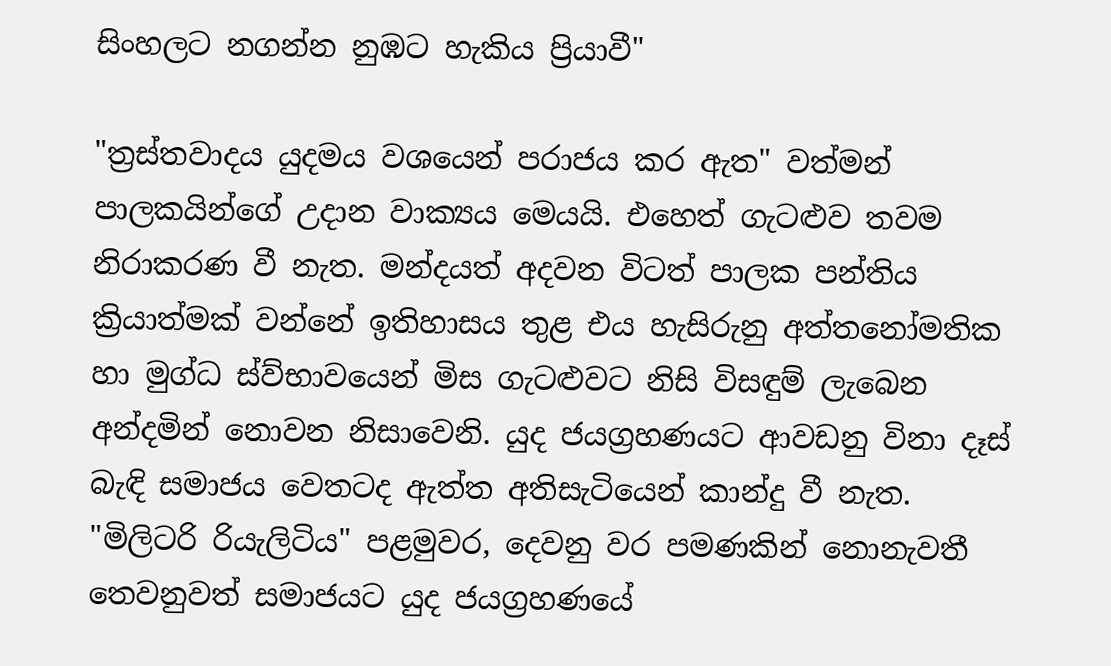සිංහලට නගන්න නුඹට හැකිය ප්‍රියාවී"

"ත්‍රස්තවාදය යුදමය වශයෙන් පරාජය කර ඇත" වත්මන් පාලකයින්ගේ උදාන වාක්‍යය මෙයයි. එහෙත් ගැටළුව තවම නිරාකරණ වී නැත. මන්දයත් අදවන විටත් පාලක පන්තිය ක්‍රියාත්මක් වන්නේ ඉතිහාසය තුළ එය හැසිරුනු අත්තනෝමතික හා මුග්ධ ස්ව්භාවයෙන් මිස ගැටළුවට නිසි විසඳුම් ලැබෙන අන්දමින් නොවන නිසාවෙනි. යුද ජයග්‍රහණයට ආවඩනු විනා දෑස් බැඳි සමාජය වෙතටද ඇත්ත අතිසැටියෙන් කාන්දු වී නැත. "මිලිටරි රියැලිටිය" පළමුවර, දෙවනු වර පමණකින් නොනැවතී තෙවනුවත් සමාජයට යුද ජයග්‍රහණයේ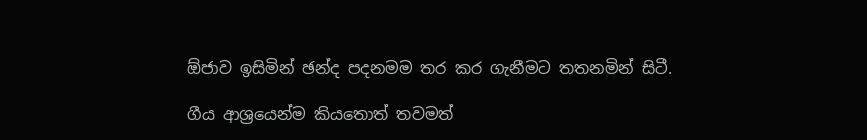ඕජාව ඉසිමින් ඡන්ද පදනමම තර කර ගැනීමට තතනමින් සිටී.

ගීය ආශ්‍රයෙන්ම කියතොත් තවමත්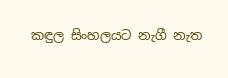කඳුල සිංහලයට නැගී නැත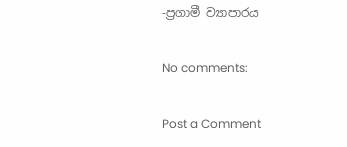-ප්‍රගාමී ව්‍යාපාරය

No comments:

Post a Comment